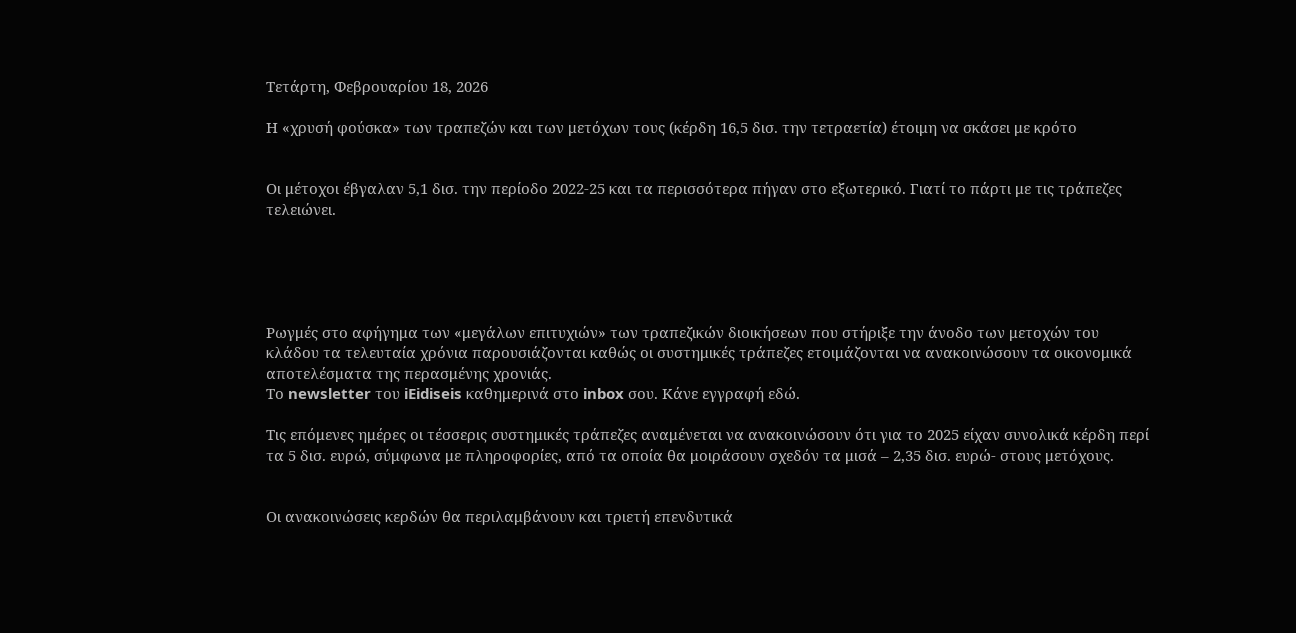Τετάρτη, Φεβρουαρίου 18, 2026

Η «χρυσή φούσκα» των τραπεζών και των μετόχων τους (κέρδη 16,5 δισ. την τετραετία) έτοιμη να σκάσει με κρότο


Οι μέτοχοι έβγαλαν 5,1 δισ. την περίοδο 2022-25 και τα περισσότερα πήγαν στο εξωτερικό. Γιατί το πάρτι με τις τράπεζες τελειώνει.





Ρωγμές στο αφήγημα των «μεγάλων επιτυχιών» των τραπεζικών διοικήσεων που στήριξε την άνοδο των μετοχών του κλάδου τα τελευταία χρόνια παρουσιάζονται καθώς οι συστημικές τράπεζες ετοιμάζονται να ανακοινώσουν τα οικονομικά αποτελέσματα της περασμένης χρονιάς.
Το newsletter του iEidiseis καθημερινά στο inbox σου. Κάνε εγγραφή εδώ.

Τις επόμενες ημέρες οι τέσσερις συστημικές τράπεζες αναμένεται να ανακοινώσουν ότι για το 2025 είχαν συνολικά κέρδη περί τα 5 δισ. ευρώ, σύμφωνα με πληροφορίες, από τα οποία θα μοιράσουν σχεδόν τα μισά – 2,35 δισ. ευρώ- στους μετόχους.


Οι ανακοινώσεις κερδών θα περιλαμβάνουν και τριετή επενδυτικά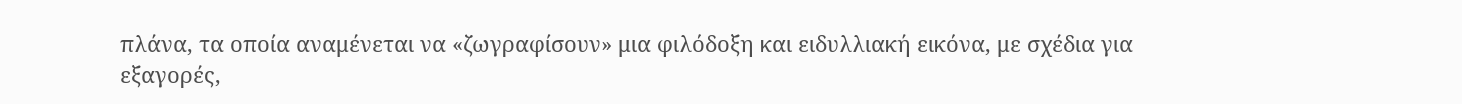πλάνα, τα οποία αναμένεται να «ζωγραφίσουν» μια φιλόδοξη και ειδυλλιακή εικόνα, με σχέδια για εξαγορές,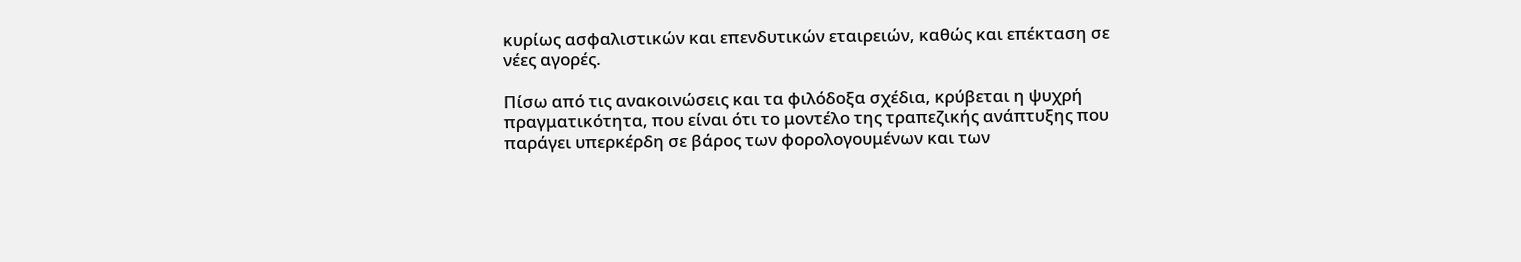κυρίως ασφαλιστικών και επενδυτικών εταιρειών, καθώς και επέκταση σε νέες αγορές.

Πίσω από τις ανακοινώσεις και τα φιλόδοξα σχέδια, κρύβεται η ψυχρή πραγματικότητα, που είναι ότι το μοντέλο της τραπεζικής ανάπτυξης που παράγει υπερκέρδη σε βάρος των φορολογουμένων και των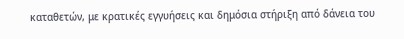καταθετών, με κρατικές εγγυήσεις και δημόσια στήριξη από δάνεια του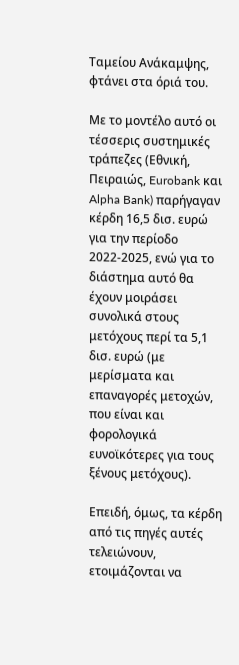Ταμείου Ανάκαμψης, φτάνει στα όριά του.

Με το μοντέλο αυτό οι τέσσερις συστημικές τράπεζες (Εθνική, Πειραιώς, Eurobank και Alpha Bank) παρήγαγαν κέρδη 16,5 δισ. ευρώ για την περίοδο 2022-2025, ενώ για το διάστημα αυτό θα έχουν μοιράσει συνολικά στους μετόχους περί τα 5,1 δισ. ευρώ (με μερίσματα και επαναγορές μετοχών, που είναι και φορολογικά ευνοϊκότερες για τους ξένους μετόχους).

Επειδή, όμως, τα κέρδη από τις πηγές αυτές τελειώνουν, ετοιμάζονται να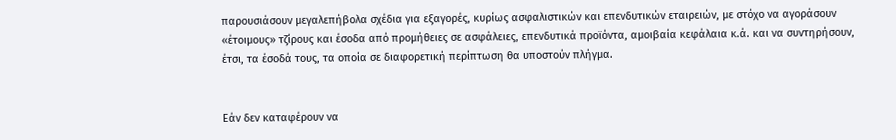παρουσιάσουν μεγαλεπήβολα σχέδια για εξαγορές, κυρίως ασφαλιστικών και επενδυτικών εταιρειών, με στόχο να αγοράσουν «έτοιμους» τζίρους και έσοδα από προμήθειες σε ασφάλειες, επενδυτικά προϊόντα, αμοιβαία κεφάλαια κ.ά. και να συντηρήσουν, έτσι, τα έσοδά τους, τα οποία σε διαφορετική περίπτωση θα υποστούν πλήγμα.


Εάν δεν καταφέρουν να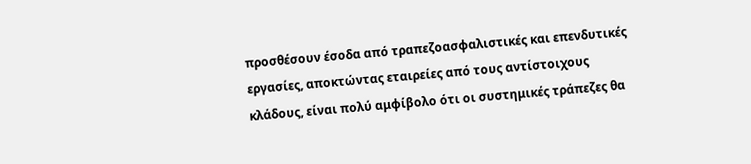προσθέσουν έσοδα από τραπεζοασφαλιστικές και επενδυτικές εργασίες, αποκτώντας εταιρείες από τους αντίστοιχους κλάδους, είναι πολύ αμφίβολο ότι οι συστημικές τράπεζες θα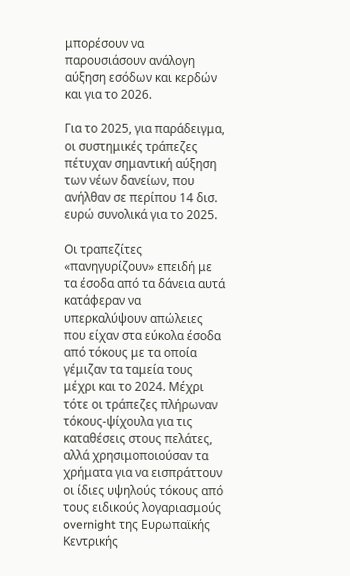μπορέσουν να παρουσιάσουν ανάλογη αύξηση εσόδων και κερδών και για το 2026.

Για το 2025, για παράδειγμα, οι συστημικές τράπεζες πέτυχαν σημαντική αύξηση των νέων δανείων, που ανήλθαν σε περίπου 14 δισ. ευρώ συνολικά για το 2025.

Οι τραπεζίτες «πανηγυρίζουν» επειδή με τα έσοδα από τα δάνεια αυτά κατάφεραν να υπερκαλύψουν απώλειες που είχαν στα εύκολα έσοδα από τόκους με τα οποία γέμιζαν τα ταμεία τους μέχρι και το 2024. Μέχρι τότε οι τράπεζες πλήρωναν τόκους-ψίχουλα για τις καταθέσεις στους πελάτες, αλλά χρησιμοποιούσαν τα χρήματα για να εισπράττουν οι ίδιες υψηλούς τόκους από τους ειδικούς λογαριασμούς overnight της Ευρωπαϊκής Κεντρικής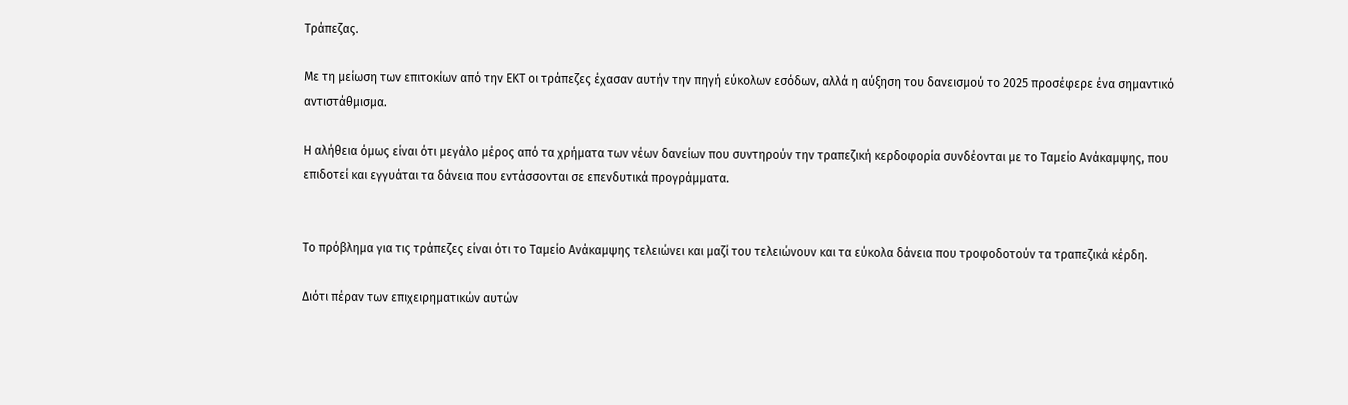Τράπεζας.

Με τη μείωση των επιτοκίων από την ΕΚΤ οι τράπεζες έχασαν αυτήν την πηγή εύκολων εσόδων, αλλά η αύξηση του δανεισμού το 2025 προσέφερε ένα σημαντικό αντιστάθμισμα.

Η αλήθεια όμως είναι ότι μεγάλο μέρος από τα χρήματα των νέων δανείων που συντηρούν την τραπεζική κερδοφορία συνδέονται με το Ταμείο Ανάκαμψης, που επιδοτεί και εγγυάται τα δάνεια που εντάσσονται σε επενδυτικά προγράμματα.


Το πρόβλημα για τις τράπεζες είναι ότι το Ταμείο Ανάκαμψης τελειώνει και μαζί του τελειώνουν και τα εύκολα δάνεια που τροφοδοτούν τα τραπεζικά κέρδη.

Διότι πέραν των επιχειρηματικών αυτών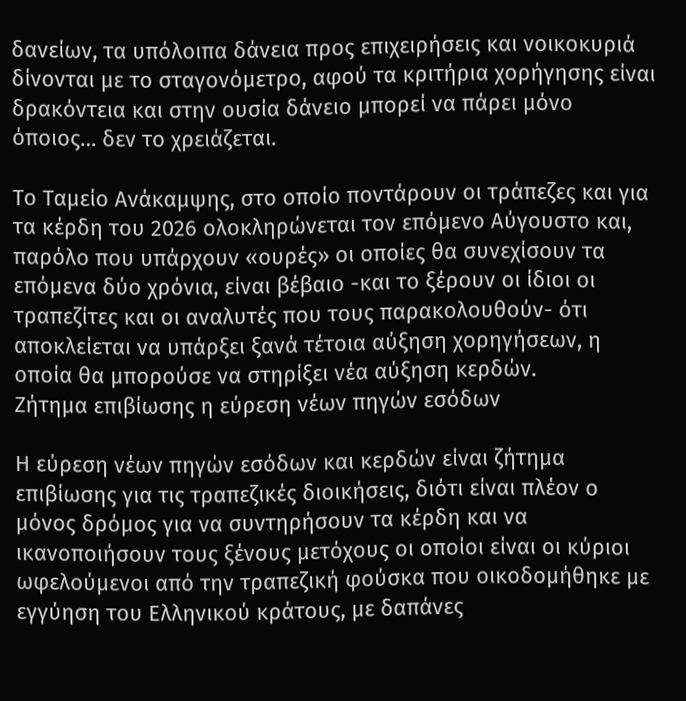δανείων, τα υπόλοιπα δάνεια προς επιχειρήσεις και νοικοκυριά δίνονται με το σταγονόμετρο, αφού τα κριτήρια χορήγησης είναι δρακόντεια και στην ουσία δάνειο μπορεί να πάρει μόνο όποιος… δεν το χρειάζεται.

Το Ταμείο Ανάκαμψης, στο οποίο ποντάρουν οι τράπεζες και για τα κέρδη του 2026 ολοκληρώνεται τον επόμενο Αύγουστο και, παρόλο που υπάρχουν «ουρές» οι οποίες θα συνεχίσουν τα επόμενα δύο χρόνια, είναι βέβαιο -και το ξέρουν οι ίδιοι οι τραπεζίτες και οι αναλυτές που τους παρακολουθούν- ότι αποκλείεται να υπάρξει ξανά τέτοια αύξηση χορηγήσεων, η οποία θα μπορούσε να στηρίξει νέα αύξηση κερδών.
Ζήτημα επιβίωσης η εύρεση νέων πηγών εσόδων

Η εύρεση νέων πηγών εσόδων και κερδών είναι ζήτημα επιβίωσης για τις τραπεζικές διοικήσεις, διότι είναι πλέον ο μόνος δρόμος για να συντηρήσουν τα κέρδη και να ικανοποιήσουν τους ξένους μετόχους οι οποίοι είναι οι κύριοι ωφελούμενοι από την τραπεζική φούσκα που οικοδομήθηκε με εγγύηση του Ελληνικού κράτους, με δαπάνες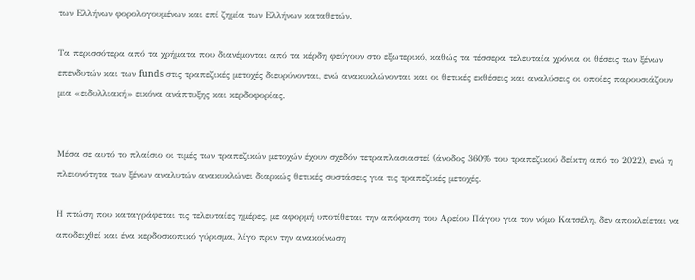των Ελλήνων φορολογουμένων και επί ζημία των Ελλήνων καταθετών.

Τα περισσότερα από τα χρήματα που διανέμονται από τα κέρδη φεύγουν στο εξωτερικό, καθώς τα τέσσερα τελευταία χρόνια οι θέσεις των ξένων επενδυτών και των funds στις τραπεζικές μετοχές διευρύνονται, ενώ ανακυκλώνονται και οι θετικές εκθέσεις και αναλύσεις οι οποίες παρουσιάζουν μια «ειδυλλιακή» εικόνα ανάπτυξης και κερδοφορίας.


Μέσα σε αυτό το πλαίσιο οι τιμές των τραπεζικών μετοχών έχουν σχεδόν τετραπλασιαστεί (άνοδος 360% του τραπεζικού δείκτη από το 2022), ενώ η πλειονότητα των ξένων αναλυτών ανακυκλώνει διαρκώς θετικές συστάσεις για τις τραπεζικές μετοχές.

Η πτώση που καταγράφεται τις τελευταίες ημέρες, με αφορμή υποτίθεται την απόφαση του Αρείου Πάγου για τον νόμο Κατσέλη, δεν αποκλείεται να αποδειχθεί και ένα κερδοσκοπικό γύρισμα, λίγο πριν την ανακοίνωση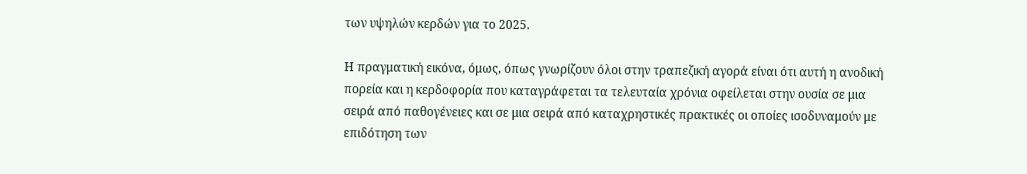των υψηλών κερδών για το 2025.

Η πραγματική εικόνα, όμως, όπως γνωρίζουν όλοι στην τραπεζική αγορά είναι ότι αυτή η ανοδική πορεία και η κερδοφορία που καταγράφεται τα τελευταία χρόνια οφείλεται στην ουσία σε μια σειρά από παθογένειες και σε μια σειρά από καταχρηστικές πρακτικές οι οποίες ισοδυναμούν με επιδότηση των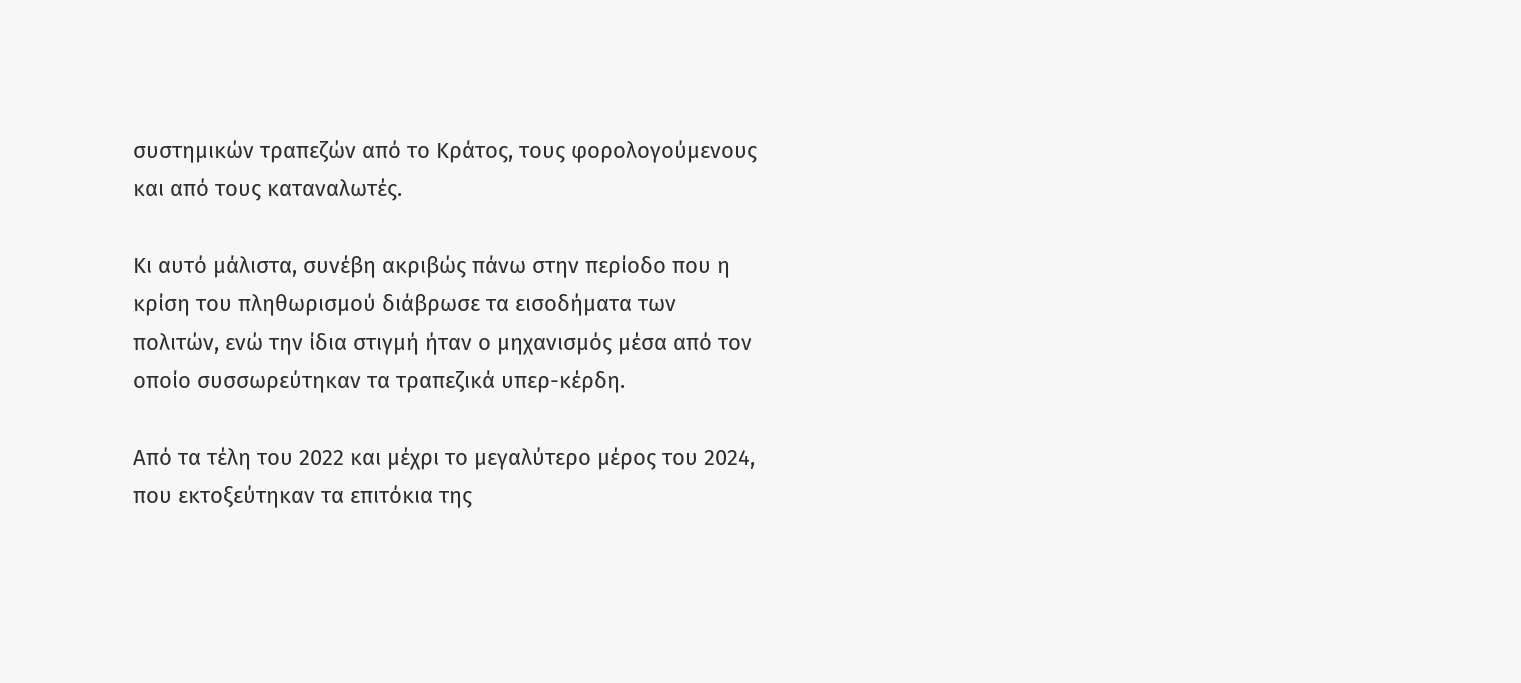συστημικών τραπεζών από το Κράτος, τους φορολογούμενους και από τους καταναλωτές.

Κι αυτό μάλιστα, συνέβη ακριβώς πάνω στην περίοδο που η κρίση του πληθωρισμού διάβρωσε τα εισοδήματα των πολιτών, ενώ την ίδια στιγμή ήταν ο μηχανισμός μέσα από τον οποίο συσσωρεύτηκαν τα τραπεζικά υπερ-κέρδη.

Από τα τέλη του 2022 και μέχρι το μεγαλύτερο μέρος του 2024, που εκτοξεύτηκαν τα επιτόκια της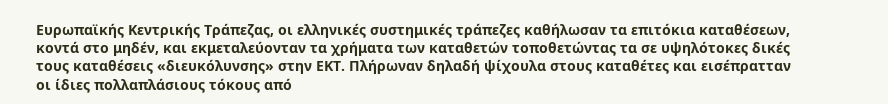Ευρωπαϊκής Κεντρικής Τράπεζας, οι ελληνικές συστημικές τράπεζες καθήλωσαν τα επιτόκια καταθέσεων, κοντά στο μηδέν, και εκμεταλεύονταν τα χρήματα των καταθετών τοποθετώντας τα σε υψηλότοκες δικές τους καταθέσεις «διευκόλυνσης» στην ΕΚΤ. Πλήρωναν δηλαδή ψίχουλα στους καταθέτες και εισέπρατταν οι ίδιες πολλαπλάσιους τόκους από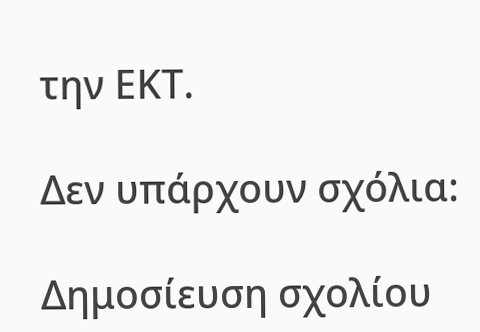την ΕΚΤ.

Δεν υπάρχουν σχόλια:

Δημοσίευση σχολίου